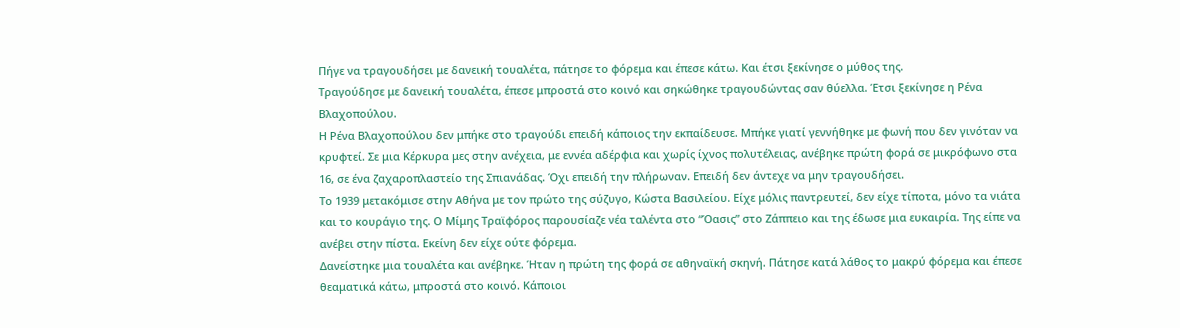Πήγε να τραγουδήσει με δανεική τουαλέτα, πάτησε το φόρεμα και έπεσε κάτω. Και έτσι ξεκίνησε ο μύθος της.
Τραγούδησε με δανεική τουαλέτα, έπεσε μπροστά στο κοινό και σηκώθηκε τραγουδώντας σαν θύελλα. Έτσι ξεκίνησε η Ρένα Βλαχοπούλου.
Η Ρένα Βλαχοπούλου δεν μπήκε στο τραγούδι επειδή κάποιος την εκπαίδευσε. Μπήκε γιατί γεννήθηκε με φωνή που δεν γινόταν να κρυφτεί. Σε μια Κέρκυρα μες στην ανέχεια, με εννέα αδέρφια και χωρίς ίχνος πολυτέλειας, ανέβηκε πρώτη φορά σε μικρόφωνο στα 16, σε ένα ζαχαροπλαστείο της Σπιανάδας. Όχι επειδή την πλήρωναν. Επειδή δεν άντεχε να μην τραγουδήσει.
Το 1939 μετακόμισε στην Αθήνα με τον πρώτο της σύζυγο, Κώστα Βασιλείου. Είχε μόλις παντρευτεί, δεν είχε τίποτα, μόνο τα νιάτα και το κουράγιο της. Ο Μίμης Τραϊφόρος παρουσίαζε νέα ταλέντα στο “Όασις” στο Ζάππειο και της έδωσε μια ευκαιρία. Της είπε να ανέβει στην πίστα. Εκείνη δεν είχε ούτε φόρεμα.
Δανείστηκε μια τουαλέτα και ανέβηκε. Ήταν η πρώτη της φορά σε αθηναϊκή σκηνή. Πάτησε κατά λάθος το μακρύ φόρεμα και έπεσε θεαματικά κάτω, μπροστά στο κοινό. Κάποιοι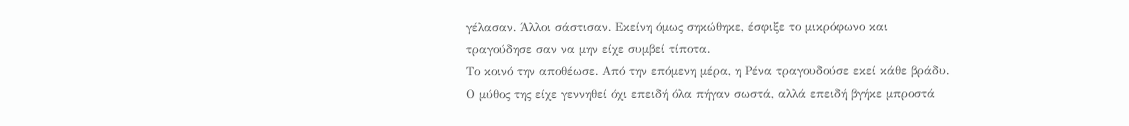γέλασαν. Άλλοι σάστισαν. Εκείνη όμως σηκώθηκε, έσφιξε το μικρόφωνο και τραγούδησε σαν να μην είχε συμβεί τίποτα.
Το κοινό την αποθέωσε. Από την επόμενη μέρα, η Ρένα τραγουδούσε εκεί κάθε βράδυ. Ο μύθος της είχε γεννηθεί όχι επειδή όλα πήγαν σωστά, αλλά επειδή βγήκε μπροστά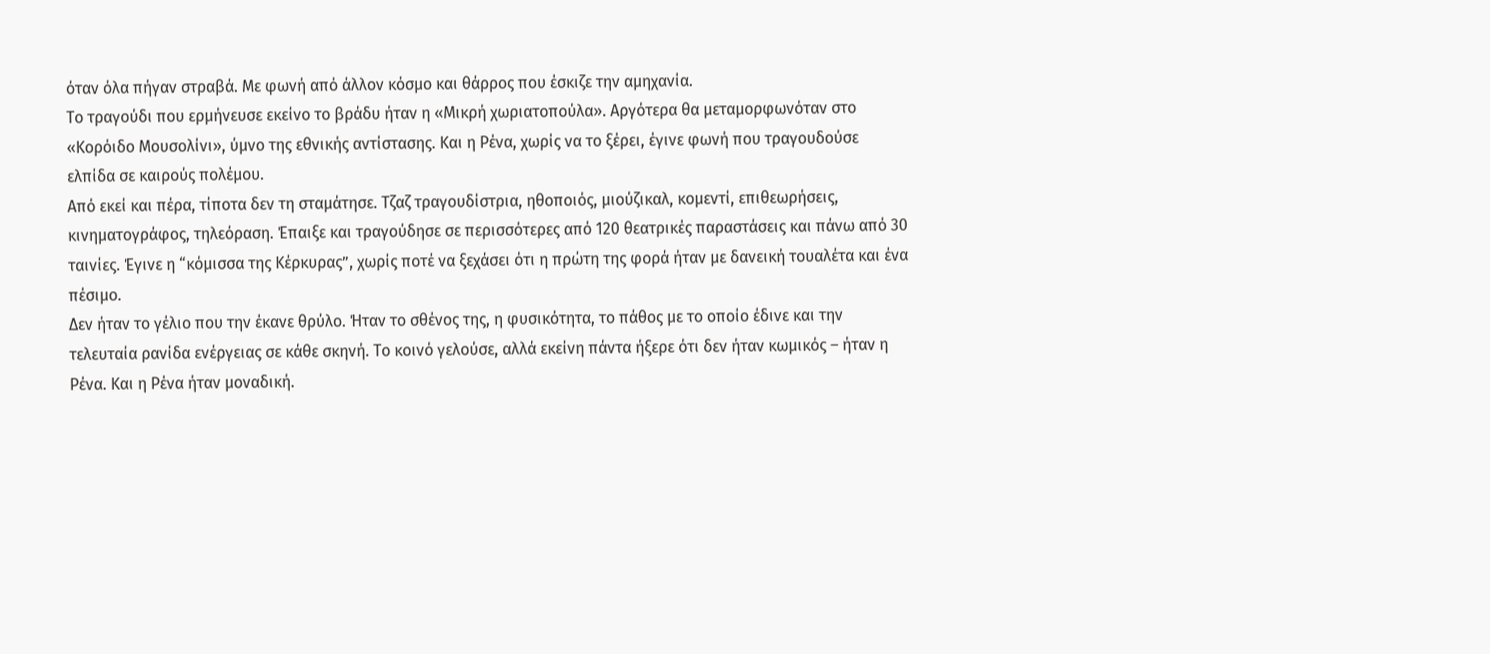όταν όλα πήγαν στραβά. Με φωνή από άλλον κόσμο και θάρρος που έσκιζε την αμηχανία.
Το τραγούδι που ερμήνευσε εκείνο το βράδυ ήταν η «Μικρή χωριατοπούλα». Αργότερα θα μεταμορφωνόταν στο «Κορόιδο Μουσολίνι», ύμνο της εθνικής αντίστασης. Και η Ρένα, χωρίς να το ξέρει, έγινε φωνή που τραγουδούσε ελπίδα σε καιρούς πολέμου.
Από εκεί και πέρα, τίποτα δεν τη σταμάτησε. Τζαζ τραγουδίστρια, ηθοποιός, μιούζικαλ, κομεντί, επιθεωρήσεις, κινηματογράφος, τηλεόραση. Έπαιξε και τραγούδησε σε περισσότερες από 120 θεατρικές παραστάσεις και πάνω από 30 ταινίες. Έγινε η “κόμισσα της Κέρκυρας”, χωρίς ποτέ να ξεχάσει ότι η πρώτη της φορά ήταν με δανεική τουαλέτα και ένα πέσιμο.
Δεν ήταν το γέλιο που την έκανε θρύλο. Ήταν το σθένος της, η φυσικότητα, το πάθος με το οποίο έδινε και την τελευταία ρανίδα ενέργειας σε κάθε σκηνή. Το κοινό γελούσε, αλλά εκείνη πάντα ήξερε ότι δεν ήταν κωμικός – ήταν η Ρένα. Και η Ρένα ήταν μοναδική.